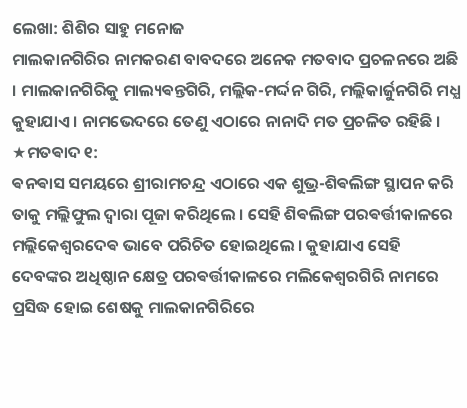ଲେଖା: ଶିଶିର ସାହୁ ମନୋଜ
ମାଲକାନଗିରିର ନାମକରଣ ବାବଦରେ ଅନେକ ମତବାଦ ପ୍ରଚଳନରେ ଅଛି । ମାଲକାନଗିରିକୁ ମାଲ୍ୟଵନ୍ତଗିରି, ମଲ୍ଲିକ-ମର୍ଦ୍ଦନ ଗିରି, ମଲ୍ଲିକାର୍ଜୁନଗିରି ମଧ୍ଯ କୁହାଯାଏ । ନାମଭେଦରେ ତେଣୁ ଏଠାରେ ନାନାଦି ମତ ପ୍ରଚଳିତ ରହିଛି ।
★ମତଵାଦ ୧:
ଵନଵାସ ସମୟରେ ଶ୍ରୀରାମଚନ୍ଦ୍ର ଏଠାରେ ଏକ ଶୁଭ୍ର-ଶିଵଲିଙ୍ଗ ସ୍ଥାପନ କରି ତାକୁ ମଲ୍ଲିଫୁଲ ଦ୍ଵାରା ପୂଜା କରିଥିଲେ । ସେହି ଶିଵଲିଙ୍ଗ ପରଵର୍ତ୍ତୀକାଳରେ ମଲ୍ଲିକେଶ୍ଵରଦେଵ ଭାବେ ପରିଚିତ ହୋଇଥିଲେ । କୁହାଯାଏ ସେହି ଦେବଙ୍କର ଅଧିଷ୍ଠାନ କ୍ଷେତ୍ର ପରଵର୍ତ୍ତୀକାଳରେ ମଲିକେଶ୍ଵରଗିରି ନାମରେ ପ୍ରସିଦ୍ଧ ହୋଇ ଶେଷକୁ ମାଲକାନଗିରିରେ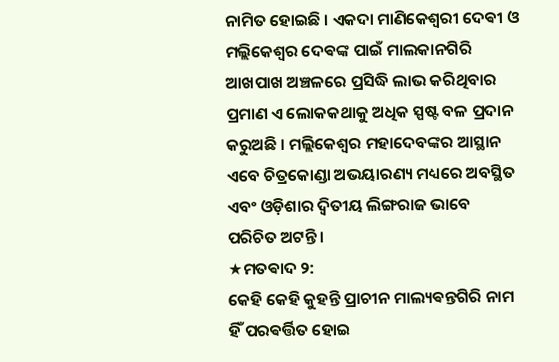ନାମିତ ହୋଇଛି । ଏକଦା ମାଣିକେଶ୍ଵରୀ ଦେଵୀ ଓ ମଲ୍ଲିକେଶ୍ଵର ଦେଵଙ୍କ ପାଇଁ ମାଲକାନଗିରି ଆଖପାଖ ଅଞ୍ଚଳରେ ପ୍ରସିଦ୍ଧି ଲାଭ କରିଥିବାର ପ୍ରମାଣ ଏ ଲୋକକଥାକୁ ଅଧିକ ସ୍ପଷ୍ଟ ବଳ ପ୍ରଦାନ କରୁଅଛି । ମଲ୍ଲିକେଶ୍ଵର ମହାଦେବଙ୍କର ଆସ୍ଥାନ ଏବେ ଚିତ୍ରକୋଣ୍ଡା ଅଭୟାରଣ୍ୟ ମଧ୍ୟରେ ଅବସ୍ଥିତ ଏବଂ ଓଡ଼ିଶାର ଦ୍ଵିତୀୟ ଲିଙ୍ଗରାଜ ଭାବେ ପରିଚିତ ଅଟନ୍ତି ।
★ମତଵାଦ ୨:
କେହି କେହି କୁହନ୍ତି ପ୍ରାଚୀନ ମାଲ୍ୟଵନ୍ତଗିରି ନାମ ହିଁ ପରଵର୍ତ୍ତିତ ହୋଇ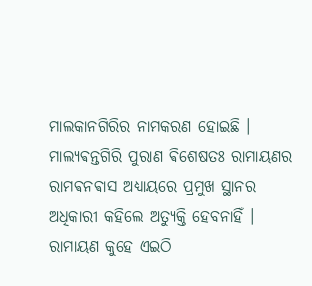ମାଲକାନଗିରିର ନାମକରଣ ହୋଇଛି । ମାଲ୍ୟଵନ୍ତଗିରି ପୁରାଣ ଵିଶେଷତଃ ରାମାୟଣର ରାମଵନଵାସ ଅଧ୍ଯାୟରେ ପ୍ରମୁଖ ସ୍ଥାନର ଅଧିକାରୀ କହିଲେ ଅତ୍ୟୁକ୍ତି ହେବନାହିଁ । ରାମାୟଣ କୁହେ ଏଇଠି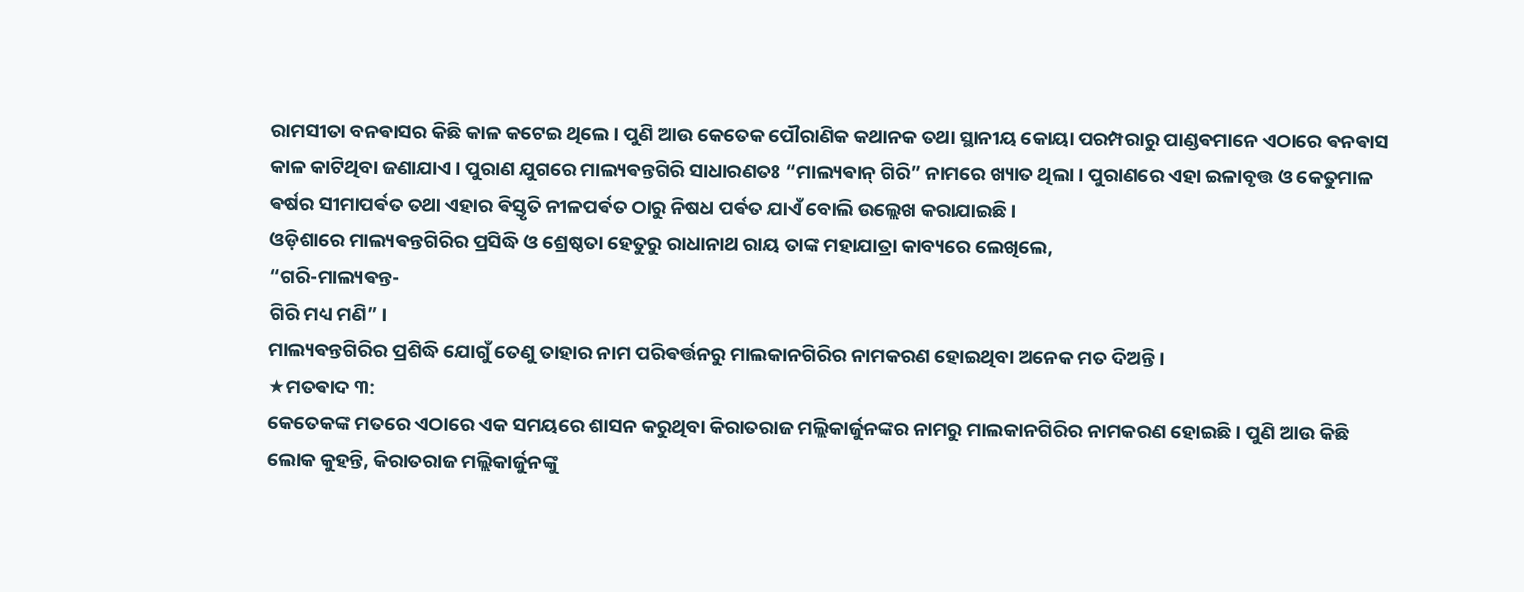ରାମସୀତା ବନଵାସର କିଛି କାଳ କଟେଇ ଥିଲେ । ପୁଣି ଆଉ କେତେକ ପୌରାଣିକ କଥାନକ ତଥା ସ୍ଥାନୀୟ କୋୟା ପରମ୍ପରାରୁ ପାଣ୍ଡଵମାନେ ଏଠାରେ ଵନଵାସ କାଳ କାଟିଥିବା ଜଣାଯାଏ । ପୁରାଣ ଯୁଗରେ ମାଲ୍ୟଵନ୍ତଗିରି ସାଧାରଣତଃ “ମାଲ୍ୟଵାନ୍ ଗିରି” ନାମରେ ଖ୍ୟାତ ଥିଲା । ପୁରାଣରେ ଏହା ଇଳାବୃତ୍ତ ଓ କେତୁମାଳ ଵର୍ଷର ସୀମାପର୍ଵତ ତଥା ଏହାର ଵିସ୍ତୃତି ନୀଳପର୍ଵତ ଠାରୁ ନିଷଧ ପର୍ଵତ ଯାଏଁ ବୋଲି ଉଲ୍ଲେଖ କରାଯାଇଛି ।
ଓଡ଼ିଶାରେ ମାଲ୍ୟଵନ୍ତଗିରିର ପ୍ରସିଦ୍ଧି ଓ ଶ୍ରେଷ୍ଠତା ହେତୁରୁ ରାଧାନାଥ ରାୟ ତାଙ୍କ ମହାଯାତ୍ରା କାବ୍ୟରେ ଲେଖିଲେ,
“ଗରି-ମାଲ୍ୟଵନ୍ତ-
ଗିରି ମଧ୍ୟ ମଣି” ।
ମାଲ୍ୟଵନ୍ତଗିରିର ପ୍ରଶିଦ୍ଧି ଯୋଗୁଁ ତେଣୁ ତାହାର ନାମ ପରିଵର୍ତ୍ତନରୁ ମାଲକାନଗିରିର ନାମକରଣ ହୋଇଥିବା ଅନେକ ମତ ଦିଅନ୍ତି ।
★ମତଵାଦ ୩:
କେତେକଙ୍କ ମତରେ ଏଠାରେ ଏକ ସମୟରେ ଶାସନ କରୁଥିବା କିରାତରାଜ ମଲ୍ଲିକାର୍ଜୁନଙ୍କର ନାମରୁ ମାଲକାନଗିରିର ନାମକରଣ ହୋଇଛି । ପୁଣି ଆଉ କିଛି ଲୋକ କୁହନ୍ତି, କିରାତରାଜ ମଲ୍ଲିକାର୍ଜୁନଙ୍କୁ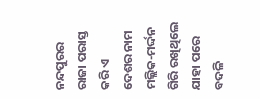ନନ୍ଦପୁରର ରାଜା ପରାସ୍ତ କରି ଏ ଦେଶର ନାମ ମଲ୍ଲିକ-ମର୍ଦ୍ଦନ ଗିରି ରଖିଥିଲେ ଯାହା ପରେ ବଦଳି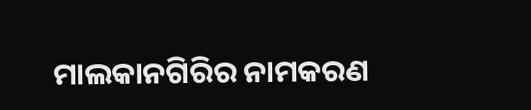ମାଲକାନଗିରିର ନାମକରଣ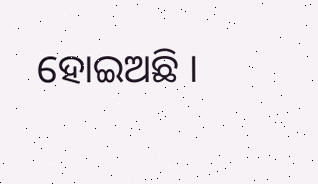ହୋଇଅଛି ।